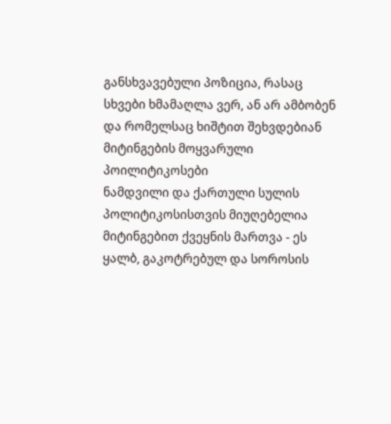განსხვავებული პოზიცია, რასაც სხვები ხმამაღლა ვერ, ან არ ამბობენ და რომელსაც ხიშტით შეხვდებიან მიტინგების მოყვარული პოილიტიკოსები
ნამდვილი და ქართული სულის პოლიტიკოსისთვის მიუღებელია მიტინგებით ქვეყნის მართვა - ეს ყალბ, გაკოტრებულ და სოროსის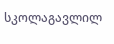სკოლაგავლილ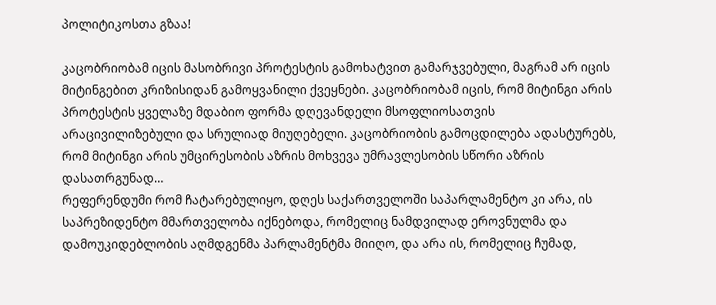პოლიტიკოსთა გზაა!

კაცობრიობამ იცის მასობრივი პროტესტის გამოხატვით გამარჯვებული, მაგრამ არ იცის მიტინგებით კრიზისიდან გამოყვანილი ქვეყნები. კაცობრიობამ იცის, რომ მიტინგი არის პროტესტის ყველაზე მდაბიო ფორმა დღევანდელი მსოფლიოსათვის არაცივილიზებული და სრულიად მიუღებელი. კაცობრიობის გამოცდილება ადასტურებს, რომ მიტინგი არის უმცირესობის აზრის მოხვევა უმრავლესობის სწორი აზრის დასათრგუნად…
რეფერენდუმი რომ ჩატარებულიყო, დღეს საქართველოში საპარლამენტო კი არა, ის საპრეზიდენტო მმართველობა იქნებოდა, რომელიც ნამდვილად ეროვნულმა და დამოუკიდებლობის აღმდგენმა პარლამენტმა მიიღო, და არა ის, რომელიც ჩუმად,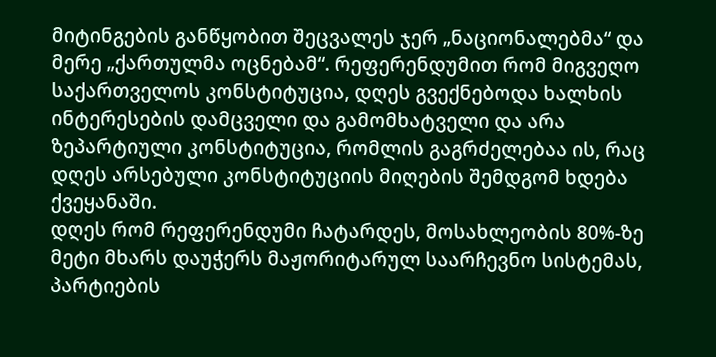მიტინგების განწყობით შეცვალეს ჯერ „ნაციონალებმა“ და მერე „ქართულმა ოცნებამ“. რეფერენდუმით რომ მიგვეღო საქართველოს კონსტიტუცია, დღეს გვექნებოდა ხალხის ინტერესების დამცველი და გამომხატველი და არა ზეპარტიული კონსტიტუცია, რომლის გაგრძელებაა ის, რაც დღეს არსებული კონსტიტუციის მიღების შემდგომ ხდება ქვეყანაში.
დღეს რომ რეფერენდუმი ჩატარდეს, მოსახლეობის 80%-ზე მეტი მხარს დაუჭერს მაჟორიტარულ საარჩევნო სისტემას, პარტიების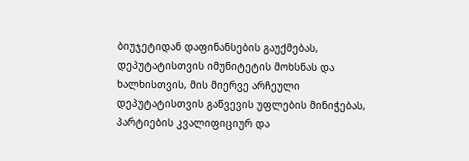ბიუჯეტიდან დაფინანსების გაუქმებას, დეპუტატისთვის იმუნიტეტის მოხსნას და ხალხისთვის, მის მიერვე არჩეული დეპუტატისთვის გაწვევის უფლების მინიჭებას, პარტიების კვალიფიციურ და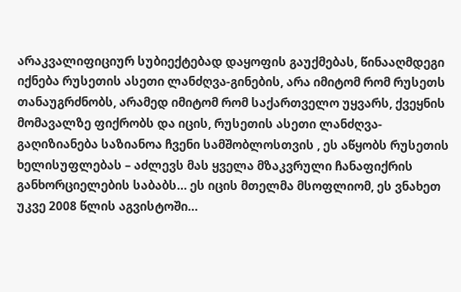არაკვალიფიციურ სუბიექტებად დაყოფის გაუქმებას, წინააღმდეგი იქნება რუსეთის ასეთი ლანძღვა-გინების, არა იმიტომ რომ რუსეთს თანაუგრძნობს, არამედ იმიტომ რომ საქართველო უყვარს, ქვეყნის მომავალზე ფიქრობს და იცის, რუსეთის ასეთი ლანძღვა-გაღიზიანება საზიანოა ჩვენი სამშობლოსთვის , ეს აწყობს რუსეთის ხელისუფლებას – აძლევს მას ყველა მზაკვრული ჩანაფიქრის განხორციელების საბაბს… ეს იცის მთელმა მსოფლიომ, ეს ვნახეთ უკვე 2008 წლის აგვისტოში…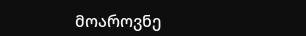მოაროვნე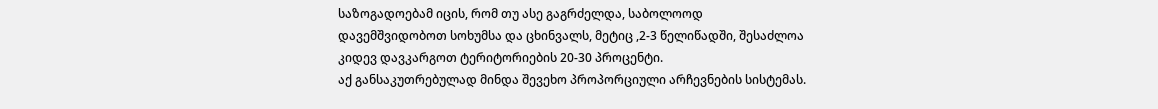საზოგადოებამ იცის, რომ თუ ასე გაგრძელდა, საბოლოოდ დავემშვიდობოთ სოხუმსა და ცხინვალს, მეტიც ,2-3 წელიწადში, შესაძლოა კიდევ დავკარგოთ ტერიტორიების 20-30 პროცენტი.
აქ განსაკუთრებულად მინდა შევეხო პროპორციული არჩევნების სისტემას.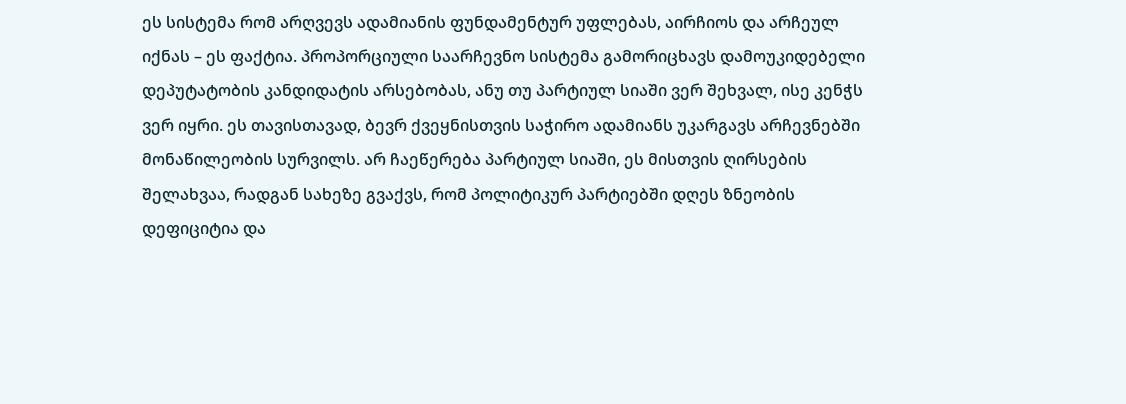ეს სისტემა რომ არღვევს ადამიანის ფუნდამენტურ უფლებას, აირჩიოს და არჩეულ იქნას – ეს ფაქტია. პროპორციული საარჩევნო სისტემა გამორიცხავს დამოუკიდებელი დეპუტატობის კანდიდატის არსებობას, ანუ თუ პარტიულ სიაში ვერ შეხვალ, ისე კენჭს ვერ იყრი. ეს თავისთავად, ბევრ ქვეყნისთვის საჭირო ადამიანს უკარგავს არჩევნებში მონაწილეობის სურვილს. არ ჩაეწერება პარტიულ სიაში, ეს მისთვის ღირსების შელახვაა, რადგან სახეზე გვაქვს, რომ პოლიტიკურ პარტიებში დღეს ზნეობის დეფიციტია და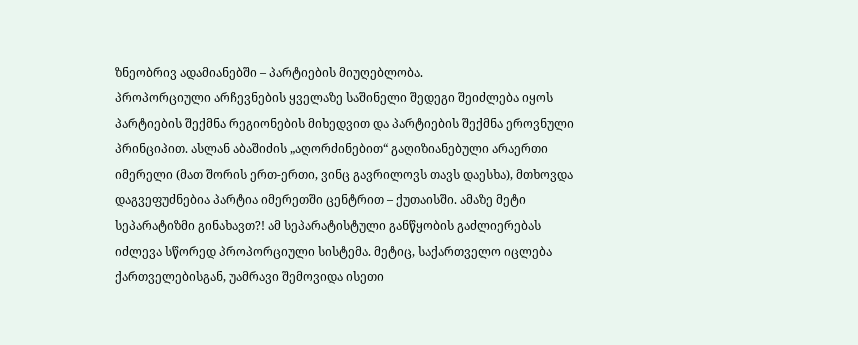ზნეობრივ ადამიანებში – პარტიების მიუღებლობა.
პროპორციული არჩევნების ყველაზე საშინელი შედეგი შეიძლება იყოს პარტიების შექმნა რეგიონების მიხედვით და პარტიების შექმნა ეროვნული პრინციპით. ასლან აბაშიძის „აღორძინებით“ გაღიზიანებული არაერთი იმერელი (მათ შორის ერთ-ერთი, ვინც გავრილოვს თავს დაესხა), მთხოვდა დაგვეფუძნებია პარტია იმერეთში ცენტრით – ქუთაისში. ამაზე მეტი სეპარატიზმი გინახავთ?! ამ სეპარატისტული განწყობის გაძლიერებას იძლევა სწორედ პროპორციული სისტემა. მეტიც, საქართველო იცლება ქართველებისგან, უამრავი შემოვიდა ისეთი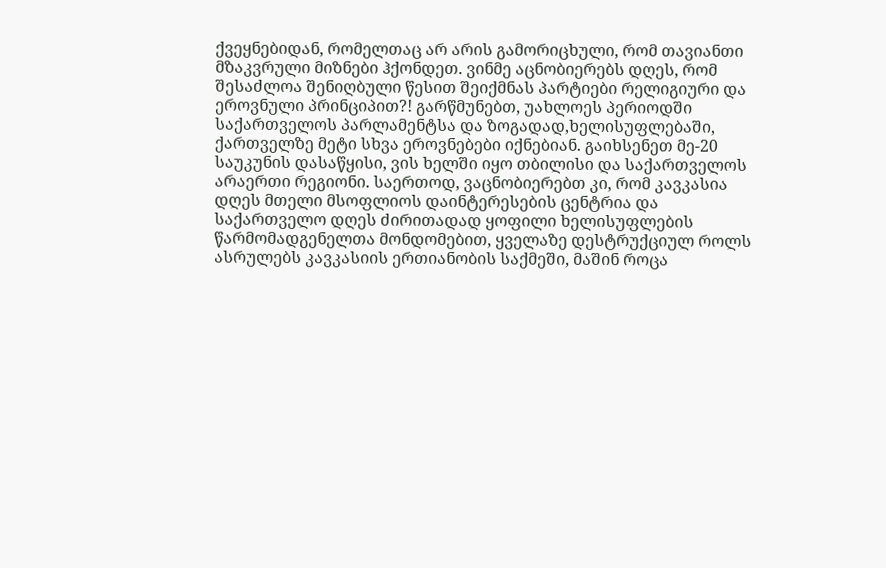ქვეყნებიდან, რომელთაც არ არის გამორიცხული, რომ თავიანთი მზაკვრული მიზნები ჰქონდეთ. ვინმე აცნობიერებს დღეს, რომ შესაძლოა შენიღბული წესით შეიქმნას პარტიები რელიგიური და ეროვნული პრინციპით?! გარწმუნებთ, უახლოეს პერიოდში საქართველოს პარლამენტსა და ზოგადად,ხელისუფლებაში, ქართველზე მეტი სხვა ეროვნებები იქნებიან. გაიხსენეთ მე-20 საუკუნის დასაწყისი, ვის ხელში იყო თბილისი და საქართველოს არაერთი რეგიონი. საერთოდ, ვაცნობიერებთ კი, რომ კავკასია დღეს მთელი მსოფლიოს დაინტერესების ცენტრია და საქართველო დღეს ძირითადად ყოფილი ხელისუფლების წარმომადგენელთა მონდომებით, ყველაზე დესტრუქციულ როლს ასრულებს კავკასიის ერთიანობის საქმეში, მაშინ როცა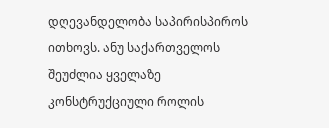დღევანდელობა საპირისპიროს ითხოვს. ანუ საქართველოს შეუძლია ყველაზე კონსტრუქციული როლის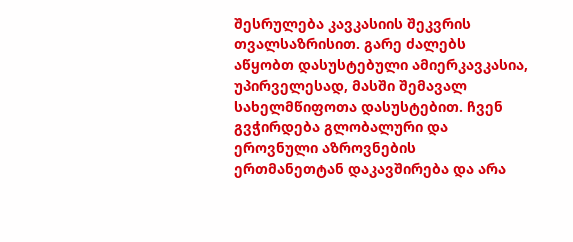შესრულება კავკასიის შეკვრის თვალსაზრისით. გარე ძალებს აწყობთ დასუსტებული ამიერკავკასია, უპირველესად, მასში შემავალ სახელმწიფოთა დასუსტებით. ჩვენ გვჭირდება გლობალური და ეროვნული აზროვნების ერთმანეთტან დაკავშირება და არა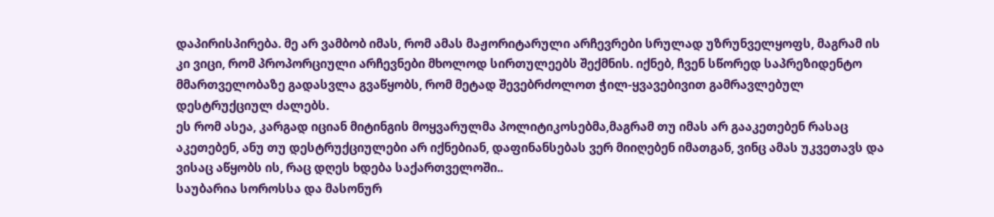დაპირისპირება. მე არ ვამბობ იმას, რომ ამას მაჟორიტარული არჩევრები სრულად უზრუნველყოფს, მაგრამ ის კი ვიცი, რომ პროპორციული არჩევნები მხოლოდ სირთულეებს შექმნის. იქნებ, ჩვენ სწორედ საპრეზიდენტო მმართველობაზე გადასვლა გვაწყობს, რომ მეტად შევებრძოლოთ ჭილ-ყვავებივით გამრავლებულ დესტრუქციულ ძალებს.
ეს რომ ასეა, კარგად იციან მიტინგის მოყვარულმა პოლიტიკოსებმა,მაგრამ თუ იმას არ გააკეთებენ რასაც აკეთებენ, ანუ თუ დესტრუქციულები არ იქნებიან, დაფინანსებას ვერ მიიღებენ იმათგან, ვინც ამას უკვეთავს და ვისაც აწყობს ის, რაც დღეს ხდება საქართველოში..
საუბარია სოროსსა და მასონურ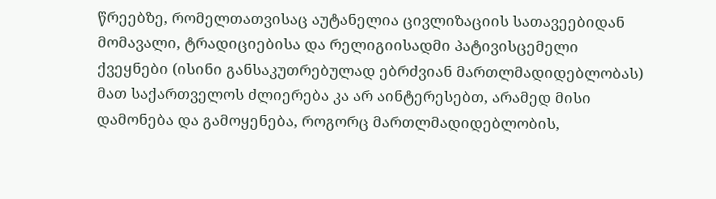წრეებზე, რომელთათვისაც აუტანელია ცივლიზაციის სათავეებიდან მომავალი, ტრადიციებისა და რელიგიისადმი პატივისცემელი ქვეყნები (ისინი განსაკუთრებულად ებრძვიან მართლმადიდებლობას) მათ საქართველოს ძლიერება კა არ აინტერესებთ, არამედ მისი დამონება და გამოყენება, როგორც მართლმადიდებლობის,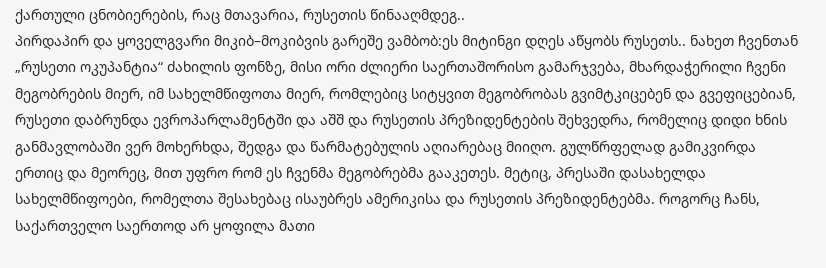ქართული ცნობიერების, რაც მთავარია, რუსეთის წინააღმდეგ..
პირდაპირ და ყოველგვარი მიკიბ–მოკიბვის გარეშე ვამბობ:ეს მიტინგი დღეს აწყობს რუსეთს.. ნახეთ ჩვენთან „რუსეთი ოკუპანტია“ ძახილის ფონზე, მისი ორი ძლიერი საერთაშორისო გამარჯვება, მხარდაჭერილი ჩვენი მეგობრების მიერ, იმ სახელმწიფოთა მიერ, რომლებიც სიტყვით მეგობრობას გვიმტკიცებენ და გვეფიცებიან, რუსეთი დაბრუნდა ევროპარლამენტში და აშშ და რუსეთის პრეზიდენტების შეხვედრა, რომელიც დიდი ხნის განმავლობაში ვერ მოხერხდა, შედგა და წარმატებულის აღიარებაც მიიღო. გულწრფელად გამიკვირდა ერთიც და მეორეც, მით უფრო რომ ეს ჩვენმა მეგობრებმა გააკეთეს. მეტიც, პრესაში დასახელდა სახელმწიფოები, რომელთა შესახებაც ისაუბრეს ამერიკისა და რუსეთის პრეზიდენტებმა. როგორც ჩანს, საქართველო საერთოდ არ ყოფილა მათი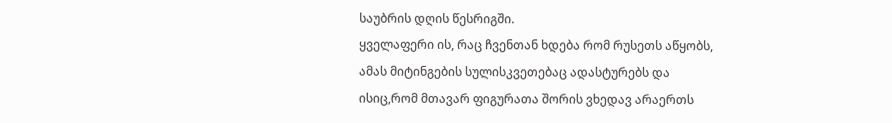საუბრის დღის წესრიგში.
ყველაფერი ის, რაც ჩვენთან ხდება რომ რუსეთს აწყობს, ამას მიტინგების სულისკვეთებაც ადასტურებს და ისიც,რომ მთავარ ფიგურათა შორის ვხედავ არაერთს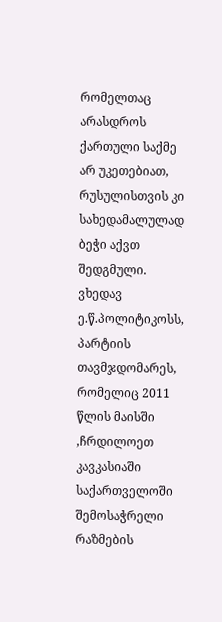რომელთაც არასდროს ქართული საქმე არ უკეთებიათ, რუსულისთვის კი სახედამალულად ბეჭი აქვთ შედგმული. ვხედავ ე.წ.პოლიტიკოსს, პარტიის თავმჯდომარეს, რომელიც 2011 წლის მაისში ,ჩრდილოეთ კავკასიაში საქართველოში შემოსაჭრელი რაზმების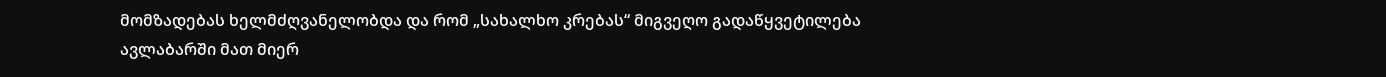მომზადებას ხელმძღვანელობდა და რომ „სახალხო კრებას“ მიგვეღო გადაწყვეტილება ავლაბარში მათ მიერ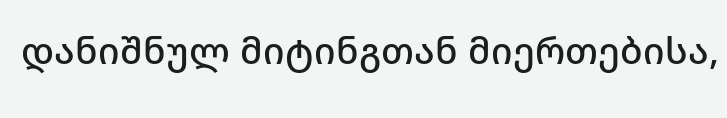დანიშნულ მიტინგთან მიერთებისა,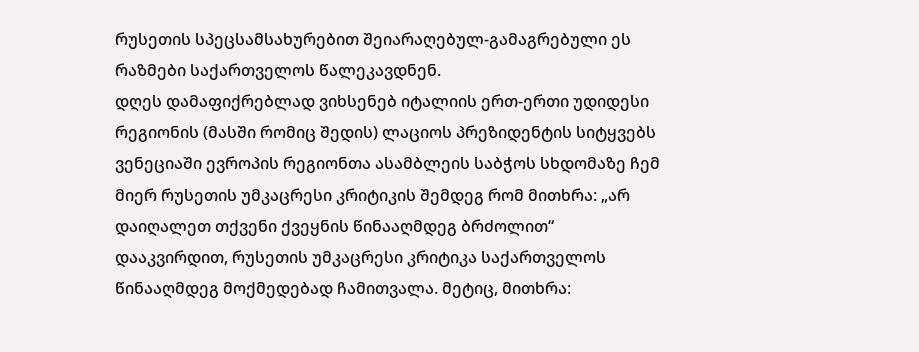რუსეთის სპეცსამსახურებით შეიარაღებულ-გამაგრებული ეს რაზმები საქართველოს წალეკავდნენ.
დღეს დამაფიქრებლად ვიხსენებ იტალიის ერთ-ერთი უდიდესი რეგიონის (მასში რომიც შედის) ლაციოს პრეზიდენტის სიტყვებს ვენეციაში ევროპის რეგიონთა ასამბლეის საბჭოს სხდომაზე ჩემ მიერ რუსეთის უმკაცრესი კრიტიკის შემდეგ რომ მითხრა: „არ დაიღალეთ თქვენი ქვეყნის წინააღმდეგ ბრძოლით“ დააკვირდით, რუსეთის უმკაცრესი კრიტიკა საქართველოს წინააღმდეგ მოქმედებად ჩამითვალა. მეტიც, მითხრა: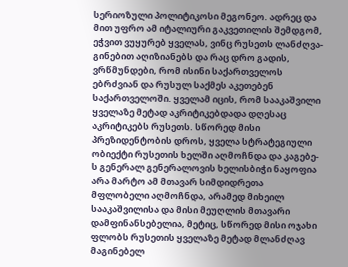სერიოზული პოლიტიკოსი მეგონეო. ადრეც და მით უფრო ამ იტალიური გაკვეთილის შემდგომ, ეჭვით ვუყურებ ყველას, ვინც რუსეთს ლანძღვა-გინებით აღიზიანებს და რაც დრო გადის, ვრწმუნდები, რომ ისინი საქართველოს ებრძვიან და რუსულ საქმეს აკეთებენ საქართველოში. ყველამ იცის, რომ სააკაშვილი ყველაზე მეტად აკრიტიკებდადა დღესაც აკრიტიკებს რუსეთს. სწორედ მისი პრეზიდენტობის დროს, ყველა სტრატეგიული ობიექტი რუსეთის ხელში აღმოჩნდა და კაგებე-ს გენერალ გენერალოვის ხელისბიჭი ნაყოფია არა მარტო ამ მთავარ სიმდიდრეთა მფლობელი აღმოჩნდა, არამედ მიხეილ სააკაშვილისა და მისი მეუღლის მთავარი დამფინანსებელია, მეტიც, სწორედ მისი ოჯახი ფლობს რუსეთის ყველაზე მეტად მლანძღავ მაგინებელ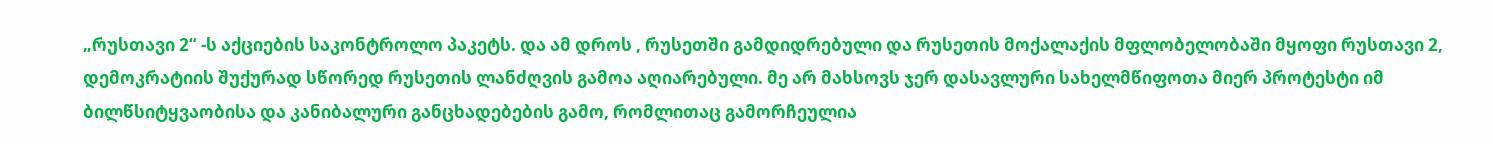„რუსთავი 2“ -ს აქციების საკონტროლო პაკეტს. და ამ დროს , რუსეთში გამდიდრებული და რუსეთის მოქალაქის მფლობელობაში მყოფი რუსთავი 2, დემოკრატიის შუქურად სწორედ რუსეთის ლანძღვის გამოა აღიარებული. მე არ მახსოვს ჯერ დასავლური სახელმწიფოთა მიერ პროტესტი იმ ბილწსიტყვაობისა და კანიბალური განცხადებების გამო, რომლითაც გამორჩეულია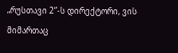„რუსთავი 2“-ს დირექტორი, ვის მიმართაც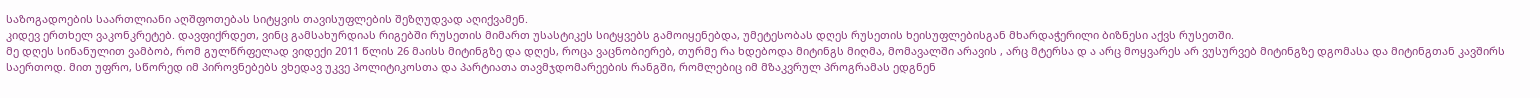საზოგადოების საართლიანი აღშფოთებას სიტყვის თავისუფლების შეზღუდვად აღიქვამენ.
კიდევ ერთხელ ვაკონკრეტებ. დავფიქრდეთ, ვინც გამსახურდიას რიგებში რუსეთის მიმართ უსასტიკეს სიტყვებს გამოიყენებდა, უმეტესობას დღეს რუსეთის ხეისუფლებისგან მხარდაჭერილი ბიზნესი აქვს რუსეთში.
მე დღეს სინანულით ვამბობ, რომ გულწრფელად ვიდექი 2011 წლის 26 მაისს მიტინგზე და დღეს, როცა ვაცნობიერებ, თურმე რა ხდებოდა მიტინგს მიღმა, მომავალში არავის , არც მტერსა დ ა არც მოყვარეს არ ვუსურვებ მიტინგზე დგომასა და მიტინგთან კავშირს საერთოდ. მით უფრო, სწორედ იმ პიროვნებებს ვხედავ უკვე პოლიტიკოსთა და პარტიათა თავმჯდომარეების რანგში, რომლებიც იმ მზაკვრულ პროგრამას ედგნენ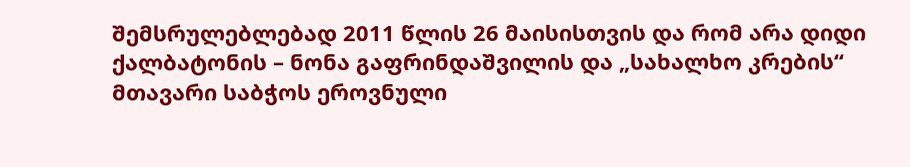შემსრულებლებად 2011 წლის 26 მაისისთვის და რომ არა დიდი ქალბატონის – ნონა გაფრინდაშვილის და „სახალხო კრების“ მთავარი საბჭოს ეროვნული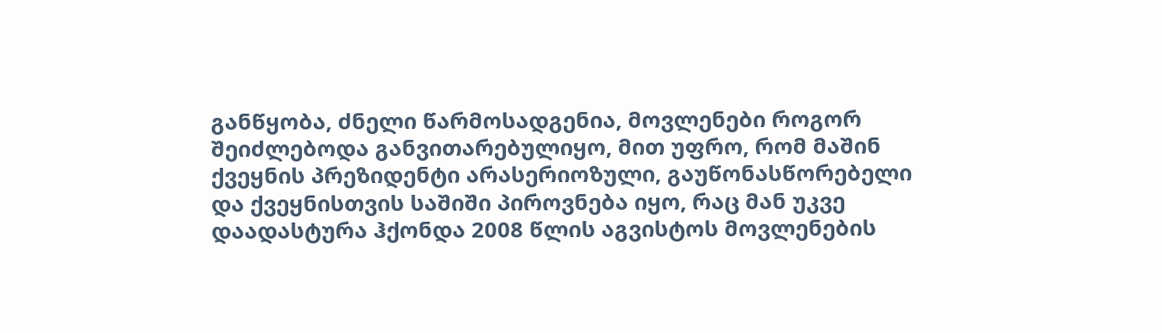განწყობა, ძნელი წარმოსადგენია, მოვლენები როგორ შეიძლებოდა განვითარებულიყო, მით უფრო, რომ მაშინ ქვეყნის პრეზიდენტი არასერიოზული, გაუწონასწორებელი და ქვეყნისთვის საშიში პიროვნება იყო, რაც მან უკვე დაადასტურა ჰქონდა 2008 წლის აგვისტოს მოვლენების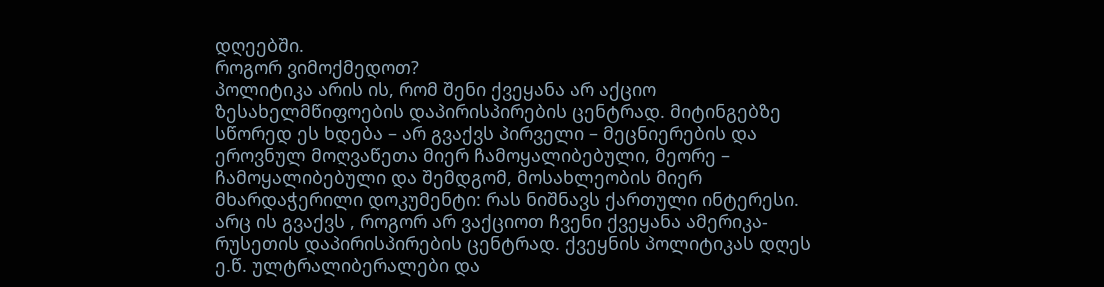დღეებში.
როგორ ვიმოქმედოთ?
პოლიტიკა არის ის, რომ შენი ქვეყანა არ აქციო ზესახელმწიფოების დაპირისპირების ცენტრად. მიტინგებზე სწორედ ეს ხდება – არ გვაქვს პირველი – მეცნიერების და ეროვნულ მოღვაწეთა მიერ ჩამოყალიბებული, მეორე – ჩამოყალიბებული და შემდგომ, მოსახლეობის მიერ მხარდაჭერილი დოკუმენტი: რას ნიშნავს ქართული ინტერესი. არც ის გვაქვს , როგორ არ ვაქციოთ ჩვენი ქვეყანა ამერიკა-რუსეთის დაპირისპირების ცენტრად. ქვეყნის პოლიტიკას დღეს ე.წ. ულტრალიბერალები და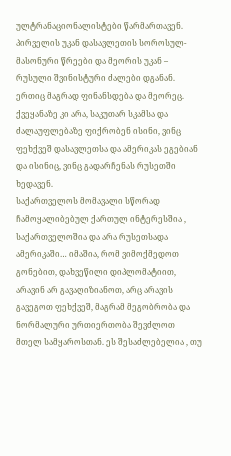ულტრანაციონალისტები წარმართავენ. პირველის უკან დასავლეთის სოროსულ-მასონური წრეები და მეორის უკან – რუსული შვინისტური ძალები დგანან. ერთიც მაგრად ფინანსდება და მეორეც. ქვეყანაზე კი არა, საკუთარ სკამსა და ძალაუფლებაზე ფიქრობენ ისინი, ვინც ფეხქვეშ დასავლეთსა და ამერიკას ეგებიან და ისინიც, ვინც გადარჩენას რუსეთში ხედავენ.
საქართველოს მომავალი სწორად ჩამოყალიბებულ ქართულ ინტერესშია , საქართველოშია და არა რუსეთსადა ამერიკაში… იმაშია, რომ ვიმოქმედოთ გონებით, დახვეწილი დიპლომატიით, არავინ არ გავაღიზიანოთ, არც არავის გავეგოთ ფეხქვეშ, მაგრამ მეგობრობა და ნორმალური ურთიერთობა შევძლოთ მთელ სამყაროსთან. ეს შესაძლებელია , თუ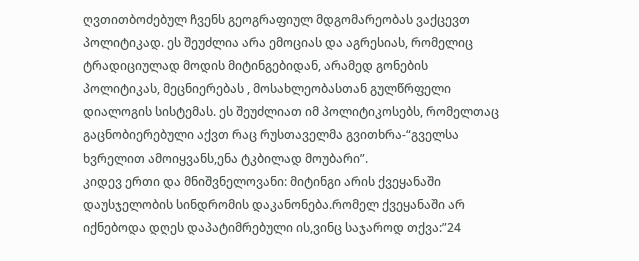ღვთითბოძებულ ჩვენს გეოგრაფიულ მდგომარეობას ვაქცევთ პოლიტიკად. ეს შეუძლია არა ემოციას და აგრესიას, რომელიც ტრადიციულად მოდის მიტინგებიდან, არამედ გონების პოლიტიკას, მეცნიერებას , მოსახლეობასთან გულწრფელი დიალოგის სისტემას. ეს შეუძლიათ იმ პოლიტიკოსებს, რომელთაც გაცნობიერებული აქვთ რაც რუსთაველმა გვითხრა-“გველსა ხვრელით ამოიყვანს,ენა ტკბილად მოუბარი”.
კიდევ ერთი და მნიშვნელოვანი: მიტინგი არის ქვეყანაში დაუსჯელობის სინდრომის დაკანონება.რომელ ქვეყანაში არ იქნებოდა დღეს დაპატიმრებული ის,ვინც საჯაროდ თქვა:”24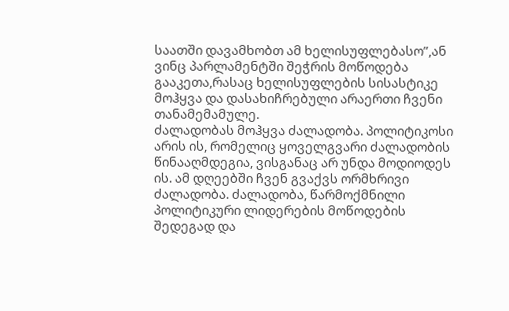საათში დავამხობთ ამ ხელისუფლებასო”,ან ვინც პარლამენტში შეჭრის მოწოდება გააკეთა,რასაც ხელისუფლების სისასტიკე მოჰყვა და დასახიჩრებული არაერთი ჩვენი თანამემამულე.
ძალადობას მოჰყვა ძალადობა. პოლიტიკოსი არის ის, რომელიც ყოველგვარი ძალადობის წინააღმდეგია, ვისგანაც არ უნდა მოდიოდეს ის. ამ დღეებში ჩვენ გვაქვს ორმხრივი ძალადობა. ძალადობა, წარმოქმნილი პოლიტიკური ლიდერების მოწოდების შედეგად და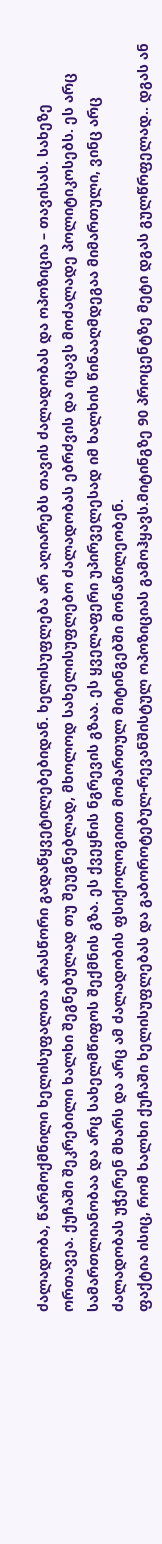ძალადობა, წარმოქმნილი ხელისუფალთა არასწორი გადაწყვეტილებებიდან. ხელისუფლება არ აღიარებს თავის ძალადობას და ოპოზიცია – თავისას. სახეზე ორთავეა. ქუჩაში შეკრებილი ხალხი შეგნებულად თუ შეუგნებლად, მხოლოდ სახელისუფლებო ძალადობას ებრძვის და იცავს მოძალადე პოლიტიკოსებს. ეს არც სამართლიანობაა და არც სახელმწიფოს შექმნის გზა. ეს ქვეყნის ნგრევის გზაა. ეს ყველაფერი უპირველესად იმ ხალხის წინააღმდეგაა მიმართული, ვინც არც ძალადობას უჭერენ მხარს და არც ამ ძალადობის ფსიქოლოგიით მომართულ მიტინგებში მონაწილეობენ.
ფაქტია ისიც, რომ ხალხი ქუჩაში ხელისუფლებას და გაბოროტებულ-რევანშისტულ ოპოზიციას გამოჰყავს.მიტინგზე 90 პროცენტზე მეტი დგას გულწრფელად.. დგას ან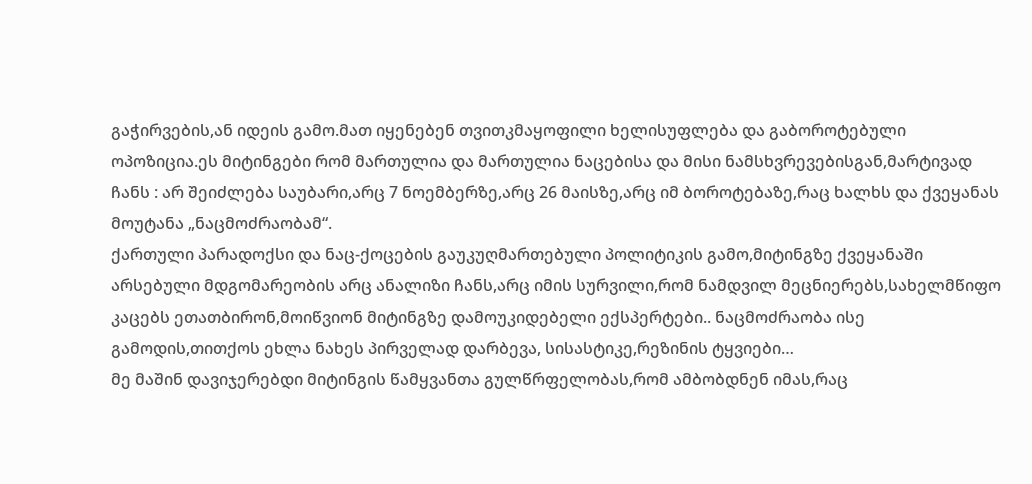გაჭირვების,ან იდეის გამო.მათ იყენებენ თვითკმაყოფილი ხელისუფლება და გაბოროტებული ოპოზიცია.ეს მიტინგები რომ მართულია და მართულია ნაცებისა და მისი ნამსხვრევებისგან,მარტივად ჩანს : არ შეიძლება საუბარი,არც 7 ნოემბერზე,არც 26 მაისზე,არც იმ ბოროტებაზე,რაც ხალხს და ქვეყანას მოუტანა „ნაცმოძრაობამ“.
ქართული პარადოქსი და ნაც-ქოცების გაუკუღმართებული პოლიტიკის გამო,მიტინგზე ქვეყანაში არსებული მდგომარეობის არც ანალიზი ჩანს,არც იმის სურვილი,რომ ნამდვილ მეცნიერებს,სახელმწიფო კაცებს ეთათბირონ,მოიწვიონ მიტინგზე დამოუკიდებელი ექსპერტები.. ნაცმოძრაობა ისე გამოდის,თითქოს ეხლა ნახეს პირველად დარბევა, სისასტიკე,რეზინის ტყვიები…
მე მაშინ დავიჯერებდი მიტინგის წამყვანთა გულწრფელობას,რომ ამბობდნენ იმას,რაც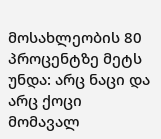მოსახლეობის 80 პროცენტზე მეტს უნდა: არც ნაცი და არც ქოცი მომავალ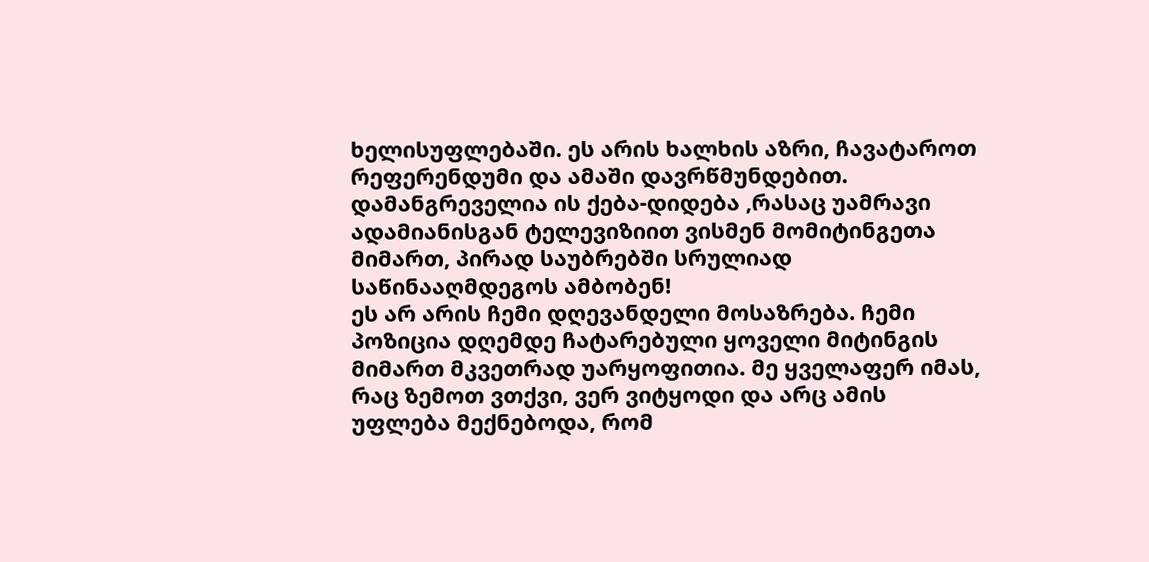ხელისუფლებაში. ეს არის ხალხის აზრი, ჩავატაროთ რეფერენდუმი და ამაში დავრწმუნდებით.
დამანგრეველია ის ქება-დიდება ,რასაც უამრავი ადამიანისგან ტელევიზიით ვისმენ მომიტინგეთა მიმართ, პირად საუბრებში სრულიად საწინააღმდეგოს ამბობენ!
ეს არ არის ჩემი დღევანდელი მოსაზრება. ჩემი პოზიცია დღემდე ჩატარებული ყოველი მიტინგის მიმართ მკვეთრად უარყოფითია. მე ყველაფერ იმას, რაც ზემოთ ვთქვი, ვერ ვიტყოდი და არც ამის უფლება მექნებოდა, რომ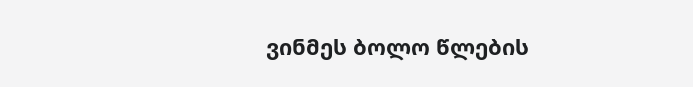ვინმეს ბოლო წლების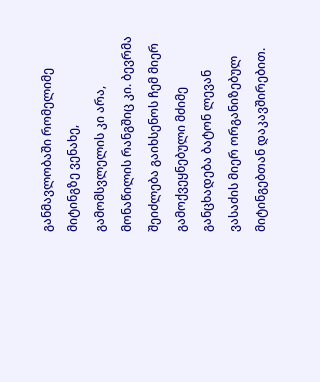განმავლობაში რომელიმე მიტინგზე ვენახე, გამომსვლელის კი არა, მონაწილის რანგშიც კი. ბევრმა შეიძლება გაიხსენოს ჩემ მიერ გამოქვეყნებული მძიმე განცხადება ბატონ ლევან ვასაძის მიერ ორგანიზებულ მიტინგებთან დაკავშირებით.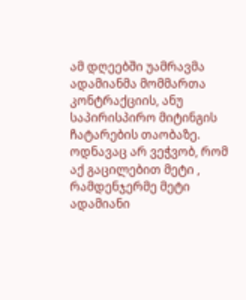ამ დღეებში უამრავმა ადამიანმა მომმართა კონტრაქციის, ანუ საპირისპირო მიტინგის ჩატარების თაობაზე. ოდნავაც არ ვეჭვობ, რომ აქ გაცილებით მეტი , რამდენჯერმე მეტი ადამიანი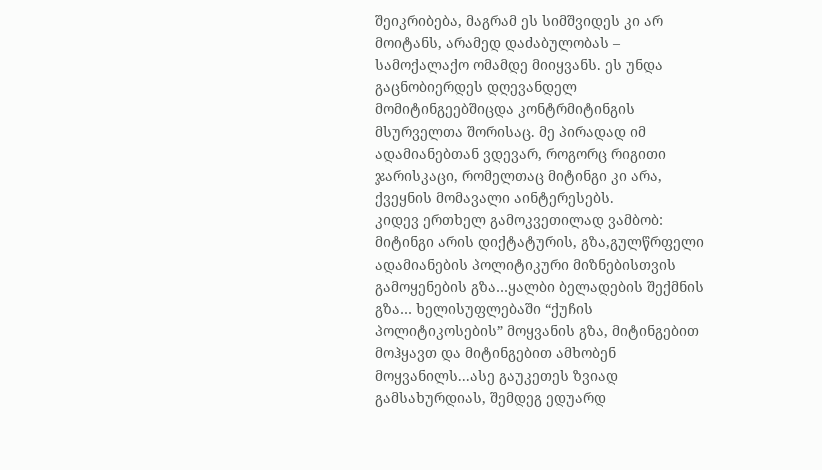შეიკრიბება, მაგრამ ეს სიმშვიდეს კი არ მოიტანს, არამედ დაძაბულობას – სამოქალაქო ომამდე მიიყვანს. ეს უნდა გაცნობიერდეს დღევანდელ მომიტინგეებშიცდა კონტრმიტინგის მსურველთა შორისაც. მე პირადად იმ ადამიანებთან ვდევარ, როგორც რიგითი ჯარისკაცი, რომელთაც მიტინგი კი არა, ქვეყნის მომავალი აინტერესებს.
კიდევ ერთხელ გამოკვეთილად ვამბობ: მიტინგი არის დიქტატურის, გზა,გულწრფელი ადამიანების პოლიტიკური მიზნებისთვის გამოყენების გზა…ყალბი ბელადების შექმნის გზა… ხელისუფლებაში “ქუჩის პოლიტიკოსების” მოყვანის გზა, მიტინგებით მოჰყავთ და მიტინგებით ამხობენ მოყვანილს...ასე გაუკეთეს ზვიად გამსახურდიას, შემდეგ ედუარდ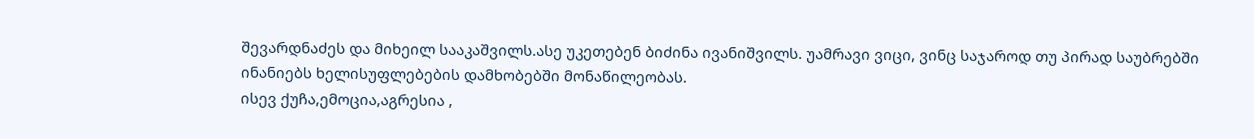შევარდნაძეს და მიხეილ სააკაშვილს.ასე უკეთებენ ბიძინა ივანიშვილს. უამრავი ვიცი, ვინც საჯაროდ თუ პირად საუბრებში ინანიებს ხელისუფლებების დამხობებში მონაწილეობას.
ისევ ქუჩა,ემოცია,აგრესია ,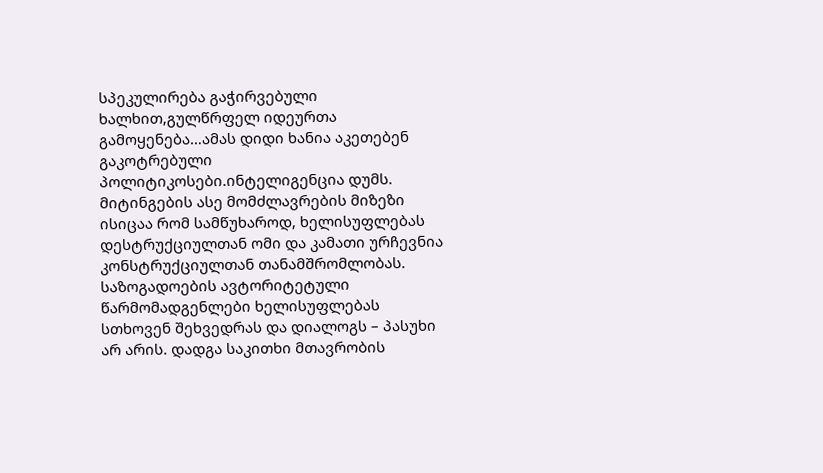სპეკულირება გაჭირვებული ხალხით,გულწრფელ იდეურთა გამოყენება…ამას დიდი ხანია აკეთებენ გაკოტრებული პოლიტიკოსები.ინტელიგენცია დუმს.
მიტინგების ასე მომძლავრების მიზეზი ისიცაა რომ სამწუხაროდ, ხელისუფლებას დესტრუქციულთან ომი და კამათი ურჩევნია კონსტრუქციულთან თანამშრომლობას. საზოგადოების ავტორიტეტული წარმომადგენლები ხელისუფლებას სთხოვენ შეხვედრას და დიალოგს – პასუხი არ არის. დადგა საკითხი მთავრობის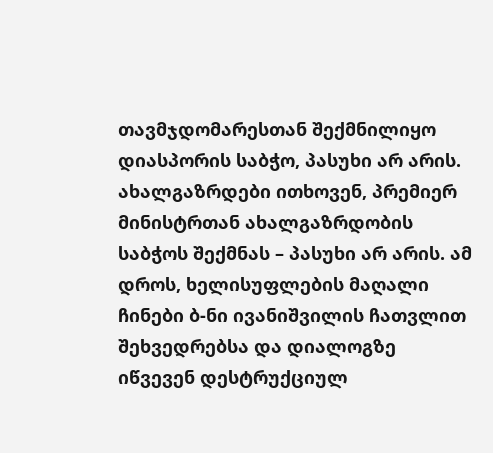თავმჯდომარესთან შექმნილიყო დიასპორის საბჭო, პასუხი არ არის. ახალგაზრდები ითხოვენ, პრემიერ მინისტრთან ახალგაზრდობის საბჭოს შექმნას – პასუხი არ არის. ამ დროს, ხელისუფლების მაღალი ჩინები ბ-ნი ივანიშვილის ჩათვლით შეხვედრებსა და დიალოგზე იწვევენ დესტრუქციულ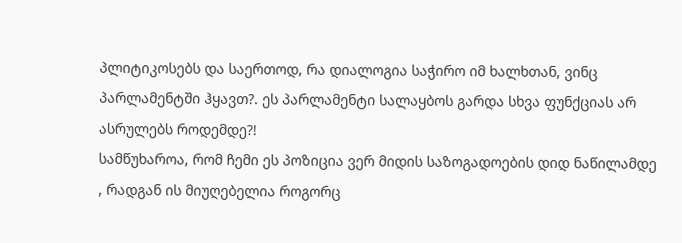პლიტიკოსებს და საერთოდ, რა დიალოგია საჭირო იმ ხალხთან, ვინც პარლამენტში ჰყავთ?. ეს პარლამენტი სალაყბოს გარდა სხვა ფუნქციას არ ასრულებს როდემდე?!
სამწუხაროა, რომ ჩემი ეს პოზიცია ვერ მიდის საზოგადოების დიდ ნაწილამდე , რადგან ის მიუღებელია როგორც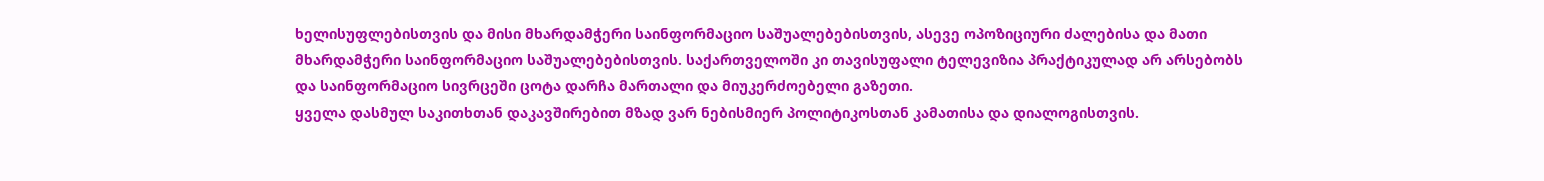ხელისუფლებისთვის და მისი მხარდამჭერი საინფორმაციო საშუალებებისთვის, ასევე ოპოზიციური ძალებისა და მათი მხარდამჭერი საინფორმაციო საშუალებებისთვის. საქართველოში კი თავისუფალი ტელევიზია პრაქტიკულად არ არსებობს და საინფორმაციო სივრცეში ცოტა დარჩა მართალი და მიუკერძოებელი გაზეთი.
ყველა დასმულ საკითხთან დაკავშირებით მზად ვარ ნებისმიერ პოლიტიკოსთან კამათისა და დიალოგისთვის.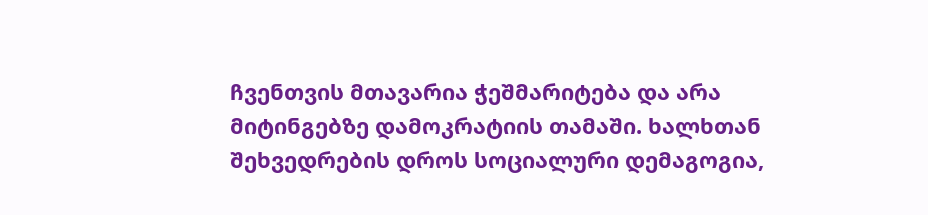ჩვენთვის მთავარია ჭეშმარიტება და არა მიტინგებზე დამოკრატიის თამაში. ხალხთან შეხვედრების დროს სოციალური დემაგოგია,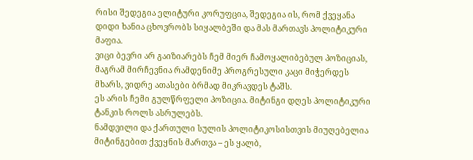რისი შედეგია ელიტური კორუფცია, შედეგია ის, რომ ქვეყანა დიდი ხანია ცხოვრობს სიყალბეში და მას მართავს პოლიტიკური მაფია.
ვიცი ბევრი არ გაიზიარებს ჩემ მიერ ჩამოყალიბებულ პოზიციას, მაგრამ მირჩევნია რამდენიმე პროგრესული კაცი მიჭერდეს მხარს, ვიდრე ათასები ბრმად მიკრავდეს ტაშს.
ეს არის ჩემი გულწრფელი პოზიცია. მიტინგი დღეს პოლიტიკური ტანკის როლს ასრულებს.
ნამდვილი და ქართული სულის პოლიტიკოსისთვის მიუღებელია მიტინგებით ქვეყნის მართვა – ეს ყალბ,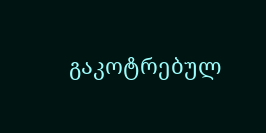გაკოტრებულ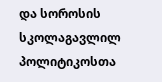და სოროსის სკოლაგავლილ პოლიტიკოსთა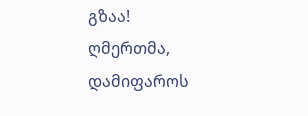გზაა!
ღმერთმა, დამიფაროს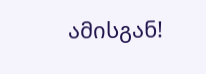ამისგან!